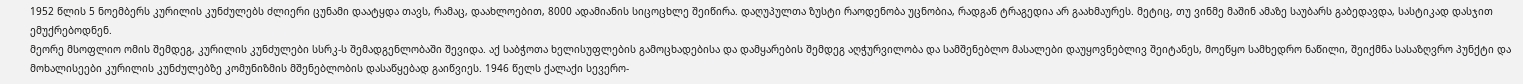1952 წლის 5 ნოემბერს კურილის კუნძულებს ძლიერი ცუნამი დაატყდა თავს, რამაც, დაახლოებით, 8000 ადამიანის სიცოცხლე შეიწირა. დაღუპულთა ზუსტი რაოდენობა უცნობია, რადგან ტრაგედია არ გაახმაურეს. მეტიც, თუ ვინმე მაშინ ამაზე საუბარს გაბედავდა, სასტიკად დასჯით ემუქრებოდნენ.
მეორე მსოფლიო ომის შემდეგ, კურილის კუნძულები სსრკ-ს შემადგენლობაში შევიდა. აქ საბჭოთა ხელისუფლების გამოცხადებისა და დამყარების შემდეგ აღჭურვილობა და სამშენებლო მასალები დაუყოვნებლივ შეიტანეს, მოეწყო სამხედრო ნაწილი, შეიქმნა სასაზღვრო პუნქტი და მოხალისეები კურილის კუნძულებზე კომუნიზმის მშენებლობის დასაწყებად გაიწვიეს. 1946 წელს ქალაქი სევერო-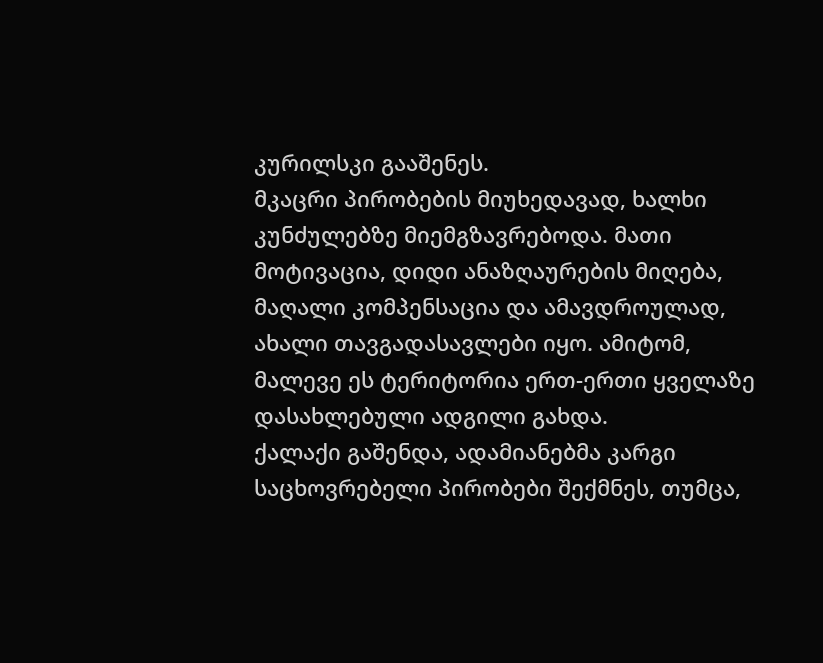კურილსკი გააშენეს.
მკაცრი პირობების მიუხედავად, ხალხი კუნძულებზე მიემგზავრებოდა. მათი მოტივაცია, დიდი ანაზღაურების მიღება, მაღალი კომპენსაცია და ამავდროულად, ახალი თავგადასავლები იყო. ამიტომ, მალევე ეს ტერიტორია ერთ-ერთი ყველაზე დასახლებული ადგილი გახდა.
ქალაქი გაშენდა, ადამიანებმა კარგი საცხოვრებელი პირობები შექმნეს, თუმცა,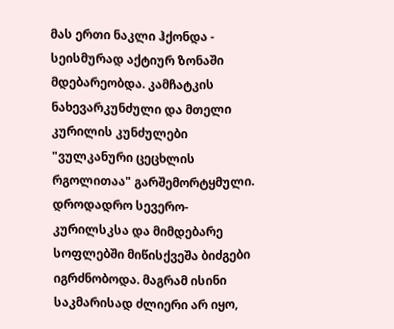მას ერთი ნაკლი ჰქონდა - სეისმურად აქტიურ ზონაში მდებარეობდა. კამჩატკის ნახევარკუნძული და მთელი კურილის კუნძულები "ვულკანური ცეცხლის რგოლითაა" გარშემორტყმული. დროდადრო სევერო-კურილსკსა და მიმდებარე სოფლებში მიწისქვეშა ბიძგები იგრძნობოდა. მაგრამ ისინი საკმარისად ძლიერი არ იყო,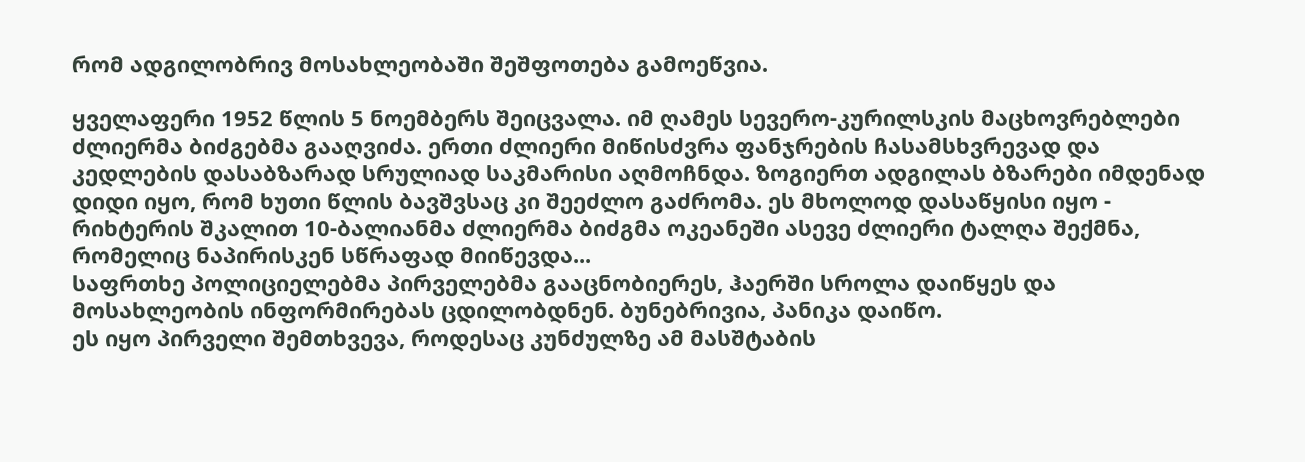რომ ადგილობრივ მოსახლეობაში შეშფოთება გამოეწვია.

ყველაფერი 1952 წლის 5 ნოემბერს შეიცვალა. იმ ღამეს სევერო-კურილსკის მაცხოვრებლები ძლიერმა ბიძგებმა გააღვიძა. ერთი ძლიერი მიწისძვრა ფანჯრების ჩასამსხვრევად და კედლების დასაბზარად სრულიად საკმარისი აღმოჩნდა. ზოგიერთ ადგილას ბზარები იმდენად დიდი იყო, რომ ხუთი წლის ბავშვსაც კი შეეძლო გაძრომა. ეს მხოლოდ დასაწყისი იყო - რიხტერის შკალით 10-ბალიანმა ძლიერმა ბიძგმა ოკეანეში ასევე ძლიერი ტალღა შექმნა, რომელიც ნაპირისკენ სწრაფად მიიწევდა...
საფრთხე პოლიციელებმა პირველებმა გააცნობიერეს, ჰაერში სროლა დაიწყეს და მოსახლეობის ინფორმირებას ცდილობდნენ. ბუნებრივია, პანიკა დაიწო.
ეს იყო პირველი შემთხვევა, როდესაც კუნძულზე ამ მასშტაბის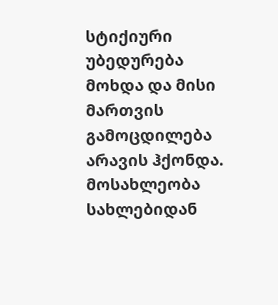სტიქიური უბედურება მოხდა და მისი მართვის გამოცდილება არავის ჰქონდა. მოსახლეობა სახლებიდან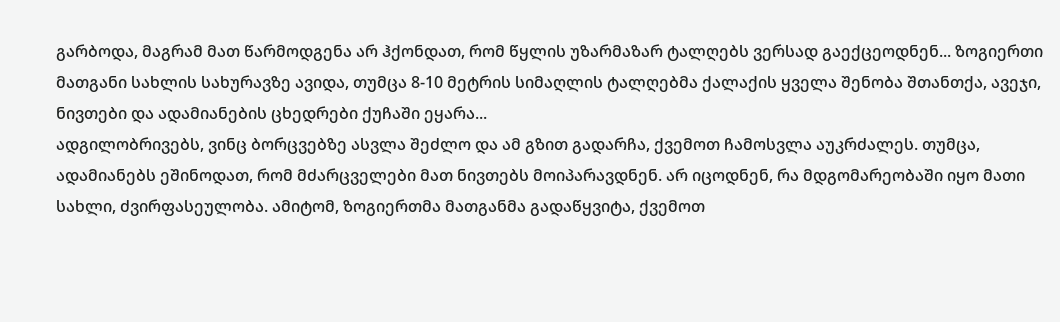გარბოდა, მაგრამ მათ წარმოდგენა არ ჰქონდათ, რომ წყლის უზარმაზარ ტალღებს ვერსად გაექცეოდნენ... ზოგიერთი მათგანი სახლის სახურავზე ავიდა, თუმცა 8-10 მეტრის სიმაღლის ტალღებმა ქალაქის ყველა შენობა შთანთქა, ავეჯი, ნივთები და ადამიანების ცხედრები ქუჩაში ეყარა...
ადგილობრივებს, ვინც ბორცვებზე ასვლა შეძლო და ამ გზით გადარჩა, ქვემოთ ჩამოსვლა აუკრძალეს. თუმცა, ადამიანებს ეშინოდათ, რომ მძარცველები მათ ნივთებს მოიპარავდნენ. არ იცოდნენ, რა მდგომარეობაში იყო მათი სახლი, ძვირფასეულობა. ამიტომ, ზოგიერთმა მათგანმა გადაწყვიტა, ქვემოთ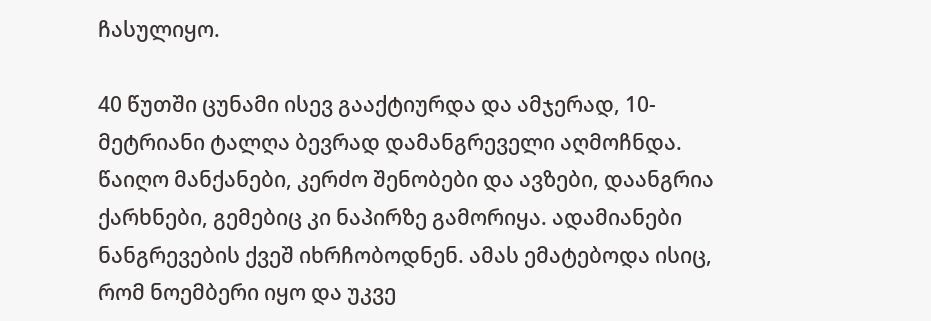ჩასულიყო.

40 წუთში ცუნამი ისევ გააქტიურდა და ამჯერად, 10-მეტრიანი ტალღა ბევრად დამანგრეველი აღმოჩნდა. წაიღო მანქანები, კერძო შენობები და ავზები, დაანგრია ქარხნები, გემებიც კი ნაპირზე გამორიყა. ადამიანები ნანგრევების ქვეშ იხრჩობოდნენ. ამას ემატებოდა ისიც, რომ ნოემბერი იყო და უკვე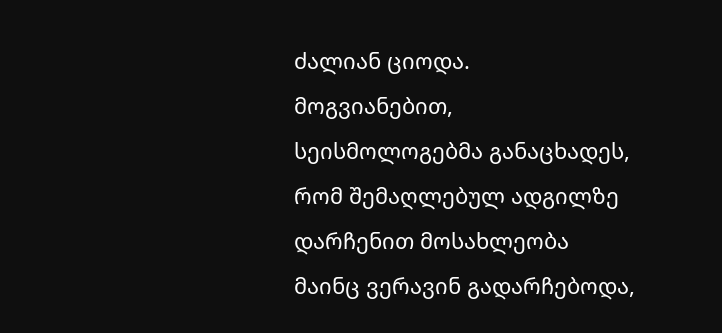ძალიან ციოდა.
მოგვიანებით, სეისმოლოგებმა განაცხადეს, რომ შემაღლებულ ადგილზე დარჩენით მოსახლეობა მაინც ვერავინ გადარჩებოდა,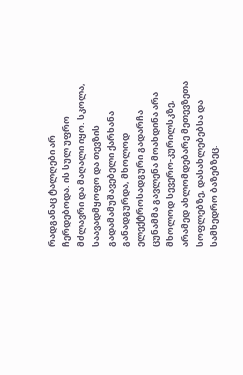რადგანაც ტალღები არ ჩერდებოდა. ის სულ უფრო მძლავრი და მაღალი იყო. სკოლა, საავადმყოფო და თევზის გადამამუშავებელი ქარხანა განადგურდა, მხოლოდ ელექტროსადგური გადარჩა
ცუნამმა გავლენა მოახდინა არა მხოლოდ სევერო-კურილსკზე, არამედ ახლომდებარე მეთევზეთა სოფლებზე, დასახლებებსა და სამხედრო ბაზებზეც.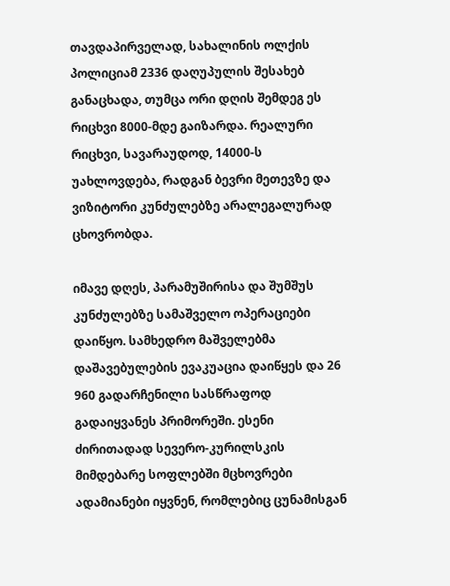თავდაპირველად, სახალინის ოლქის პოლიციამ 2336 დაღუპულის შესახებ განაცხადა, თუმცა ორი დღის შემდეგ ეს რიცხვი 8000-მდე გაიზარდა. რეალური რიცხვი, სავარაუდოდ, 14000-ს უახლოვდება, რადგან ბევრი მეთევზე და ვიზიტორი კუნძულებზე არალეგალურად ცხოვრობდა.

იმავე დღეს, პარამუშირისა და შუმშუს კუნძულებზე სამაშველო ოპერაციები დაიწყო. სამხედრო მაშველებმა დაშავებულების ევაკუაცია დაიწყეს და 26 960 გადარჩენილი სასწრაფოდ გადაიყვანეს პრიმორეში. ესენი ძირითადად სევერო-კურილსკის მიმდებარე სოფლებში მცხოვრები ადამიანები იყვნენ, რომლებიც ცუნამისგან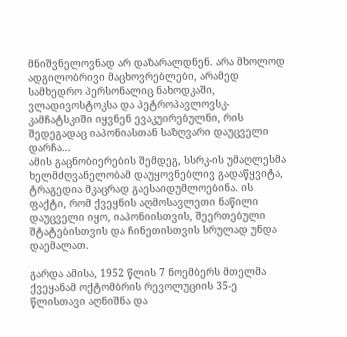მნიშვნელოვნად არ დაზარალდნენ. არა მხოლოდ ადგილობრივი მაცხოვრებლები, არამედ სამხედრო პერსონალიც ნახოდკაში, ვლადივოსტოკსა და პეტროპავლოვსკ-კამჩატსკიში იყვნენ ევაკუირებულნი, რის შედეგადაც იაპონიასთან საზღვარი დაუცველი დარჩა...
ამის გაცნობიერების შემდეგ, სსრკ-ის უმაღლესმა ხელმძღვანელობამ დაუყოვნებლივ გადაწყვიტა, ტრაგედია მკაცრად გაესაიდუმლოებინა. ის ფაქტი, რომ ქვეყნის აღმოსავლეთი ნაწილი დაუცველი იყო, იაპონიისთვის, შეერთებული შტატებისთვის და ჩინეთისთვის სრულად უნდა დაემალათ.

გარდა ამისა, 1952 წლის 7 ნოემბერს მთელმა ქვეყანამ ოქტომბრის რევოლუციის 35-ე წლისთავი აღნიშნა და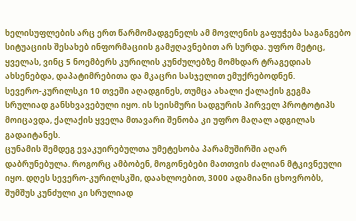ხელისუფლების არც ერთ წარმომადგენელს ამ მოვლენის გაფუჭება საგანგებო სიტუაციის შესახებ ინფორმაციის გამჟღავნებით არ სურდა. უფრო მეტიც, ყველას, ვინც 5 ნოემბერს კურილის კუნძულებზე მომხდარ ტრაგედიას ახსენებდა, დაპატიმრებითა და მკაცრი სასჯელით ემუქრებოდნენ.
სევერო-კურილსკი 10 თვეში აღადგინეს, თუმცა ახალი ქალაქის გეგმა სრულიად განსხვავებული იყო. ის სეისმური სადგურის პირველ პროტოტიპს მოიცავდა, ქალაქის ყველა მთავარი შენობა კი უფრო მაღალ ადგილას გადაიტანეს.
ცუნამის შემდეგ ევაკუირებულთა უმეტესობა პარამუშირში აღარ დაბრუნებულა. როგორც ამბობენ, მოგონებები მათთვის ძალიან მტკივნეული იყო. დღეს სევერო-კურილსკში, დაახლოებით, 3000 ადამიანი ცხოვრობს, შუმშუს კუნძული კი სრულიად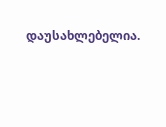დაუსახლებელია.